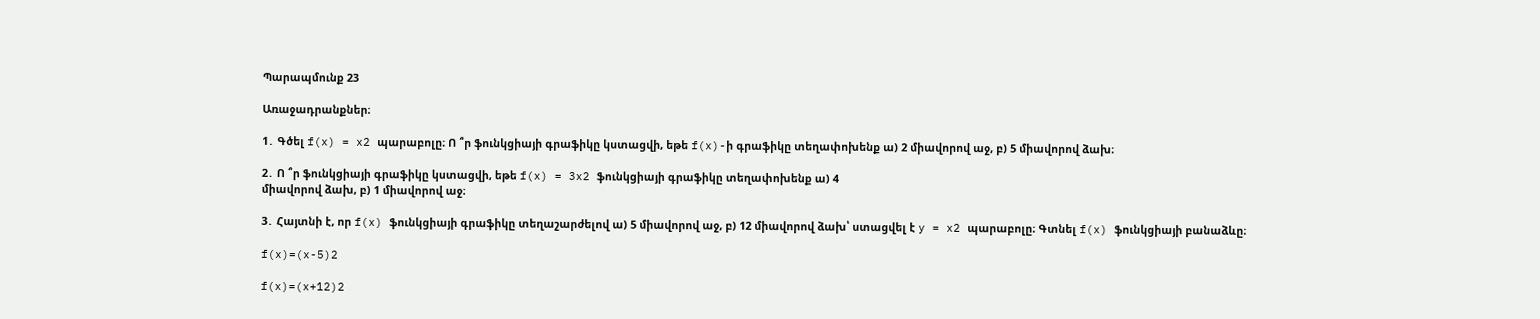Պարապմունք 23

Առաջադրանքներ։

1․ Գծել f(x) = x2 պարաբոլը։ Ո ՞ր ֆունկցիայի գրաֆիկը կստացվի, եթե f(x)-ի գրաֆիկը տեղափոխենք ա) 2 միավորով աջ, բ) 5 միավորով ձախ։

2․ Ո ՞ր ֆունկցիայի գրաֆիկը կստացվի, եթե f(x) = 3x2 ֆունկցիայի գրաֆիկը տեղափոխենք ա) 4
միավորով ձախ, բ) 1 միավորով աջ։

3․ Հայտնի է, որ f(x) ֆունկցիայի գրաֆիկը տեղաշարժելով ա) 5 միավորով աջ, բ) 12 միավորով ձախ՝ ստացվել է y = x2 պարաբոլը։ Գտնել f(x) ֆունկցիայի բանաձևը։

f(x)=(x-5)2

f(x)=(x+12)2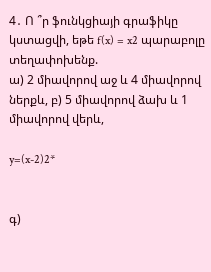4․ Ո ՞ր ֆունկցիայի գրաֆիկը կստացվի, եթե f(x) = x2 պարաբոլը տեղափոխենք.
ա) 2 միավորով աջ և 4 միավորով ներքև, բ) 5 միավորով ձախ և 1 միավորով վերև,

y=(x-2)2*


գ)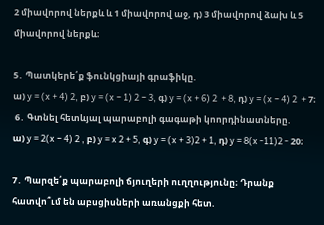2 միավորով ներքև և 1 միավորով աջ, դ) 3 միավորով ձախ և 5 միավորով ներքև։

5․ Պատկերե՛ք ֆունկցիայի գրաֆիկը.
ա) y = (x + 4) 2, բ) y = (x − 1) 2 − 3, գ) y = (x + 6) 2  + 8, դ) y = (x − 4) 2  + 7։
 6․ Գտնել հետևյալ պարաբոլի գագաթի կոորդինատները.
ա) y = 2(x − 4) 2 , բ) y = x 2 + 5, գ) y = (x + 3)2 + 1, դ) y = 8(x -11)2 - 20։

7․ Պարզե՛ք պարաբոլի ճյուղերի ուղղությունը։ Դրանք հատվո՞ւմ են աբսցիսների առանցքի հետ.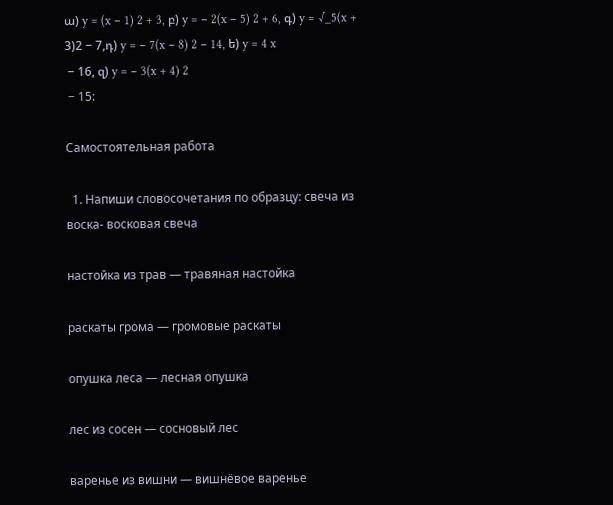ա) y = (x − 1) 2 + 3, բ) y = − 2(x − 5) 2 + 6, գ) y = √_5(x + 3)2 − 7,դ) y = − 7(x − 8) 2 − 14, ե) y = 4 x
 − 16, զ) y = − 3(x + 4) 2
 − 15:

Самостоятельная работа

  1. Напиши словосочетания по образцу: свеча из воска- восковая свеча

настойка из трав — травяная настойка

раскаты грома — громовые раскаты

опушка леса — лесная опушка

лес из сосен — сосновый лес

варенье из вишни — вишнёвое варенье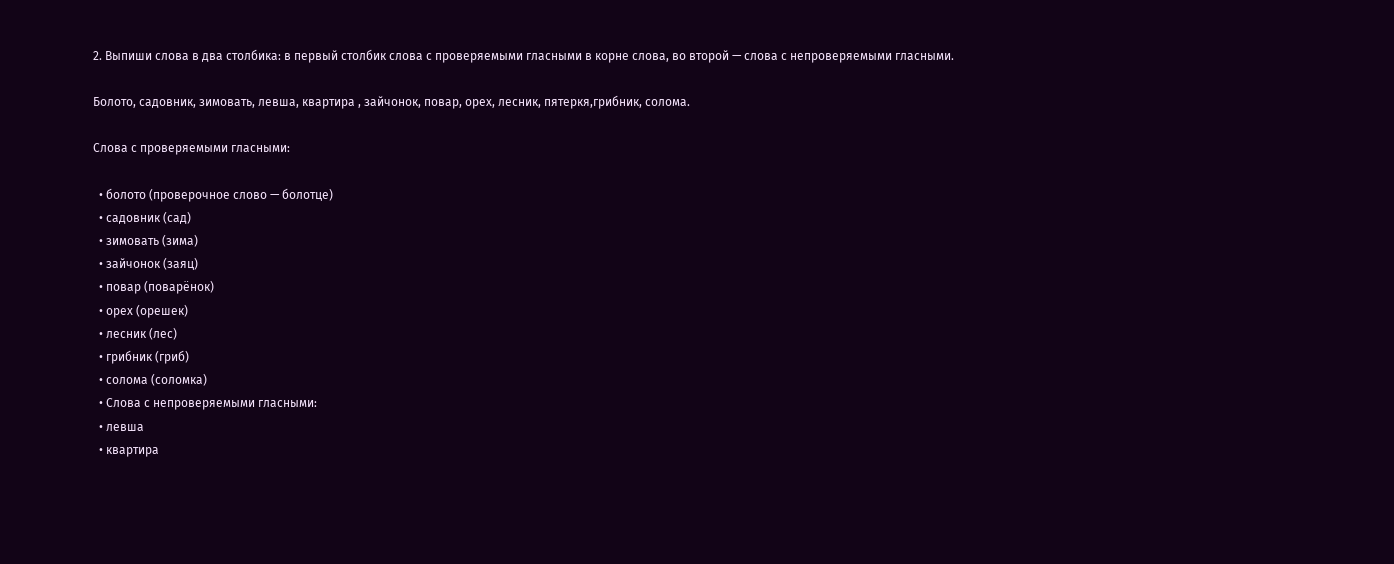2. Выпиши слова в два столбика: в первый столбик слова с проверяемыми гласными в корне слова, во второй — слова с непроверяемыми гласными.

Болото, садовник, зимовать, левша, квартира , зайчонок, повар, орех, лесник, пятеркя,грибник, солома.

Слова с проверяемыми гласными:

  • болото (проверочное слово — болотце)
  • садовник (сад)
  • зимовать (зима)
  • зайчонок (заяц)
  • повар (поварёнок)
  • орех (орешек)
  • лесник (лес)
  • грибник (гриб)
  • солома (соломка)
  • Слова с непроверяемыми гласными:
  • левша
  • квартира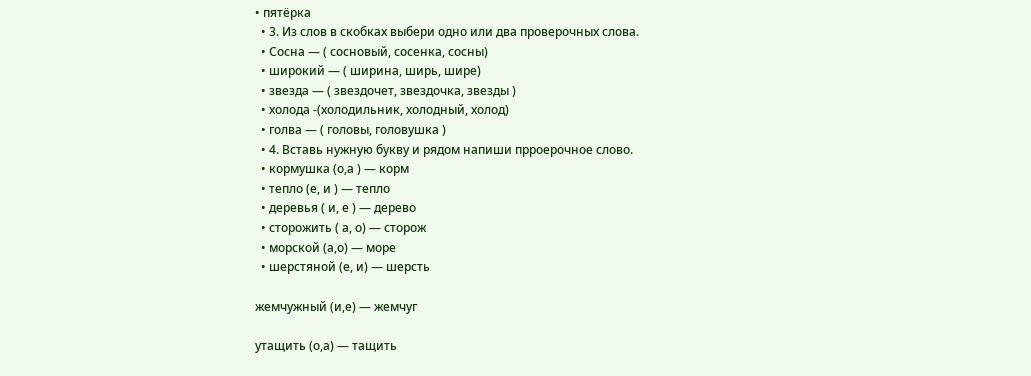• пятёрка
  • 3. Из слов в скобках выбери одно или два проверочных слова.
  • Сосна — ( сосновый, сосенка, сосны)
  • широкий — ( ширина, ширь, шире)
  • звезда — ( звездочет, звездочка, звезды )
  • холода -(холодильник, холодный, холод)
  • голва — ( головы, головушка )
  • 4. Вставь нужную букву и рядом напиши прроерочное слово.
  • кормушка (о,а ) — корм
  • тепло (е, и ) — тепло
  • деревья ( и, е ) — дерево
  • сторожить ( а, о) — сторож
  • морской (а,о) — море
  • шерстяной (е, и) — шерсть

жемчужный (и,е) — жемчуг

утащить (о,а) — тащить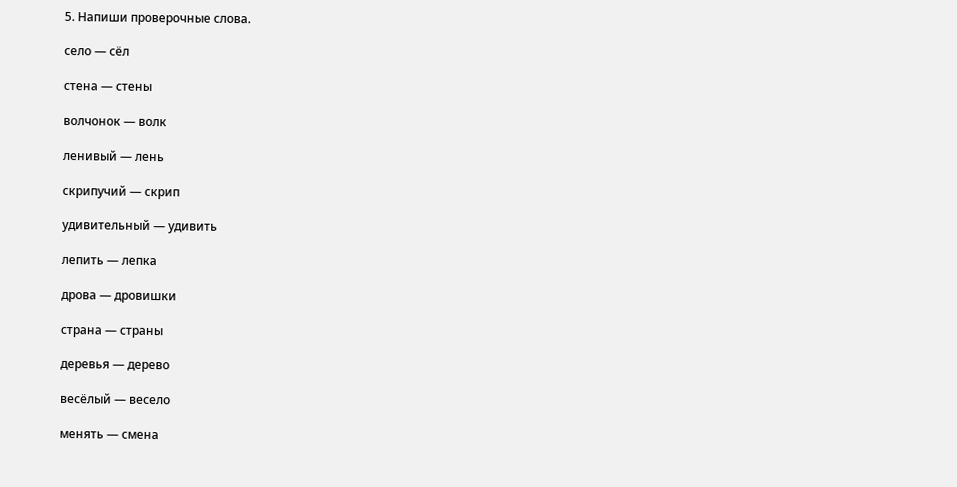5. Напиши проверочные слова.

село — сёл

стена — стены

волчонок — волк

ленивый — лень

скрипучий — скрип

удивительный — удивить

лепить — лепка

дрова — дровишки

страна — страны

деревья — дерево

весёлый — весело

менять — смена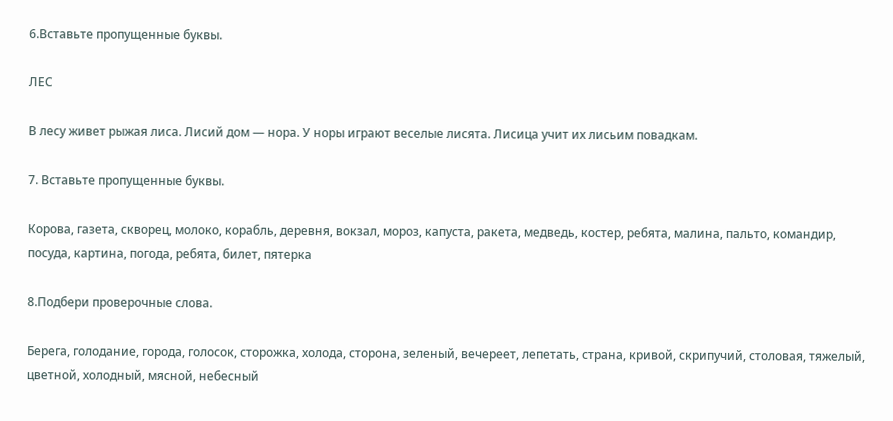6.Вставьте пропущенные буквы.

ЛЕС

В лесу живет рыжая лиса. Лисий дом — нора. У норы играют веселые лисята. Лисица учит их лисьим повадкам.

7. Вставьте пропущенные буквы.

Корова, газета, скворец, молоко, корабль, деревня, вокзал, мороз, капуста, ракета, медведь, костер, ребята, малина, пальто, командир, посуда, картина, погода, ребята, билет, пятерка

8.Подбери проверочные слова.

Берега, голодание, города, голосок, сторожка, холода, сторона, зеленый, вечереет, лепетать, страна, кривой, скрипучий, столовая, тяжелый, цветной, холодный, мясной, небесный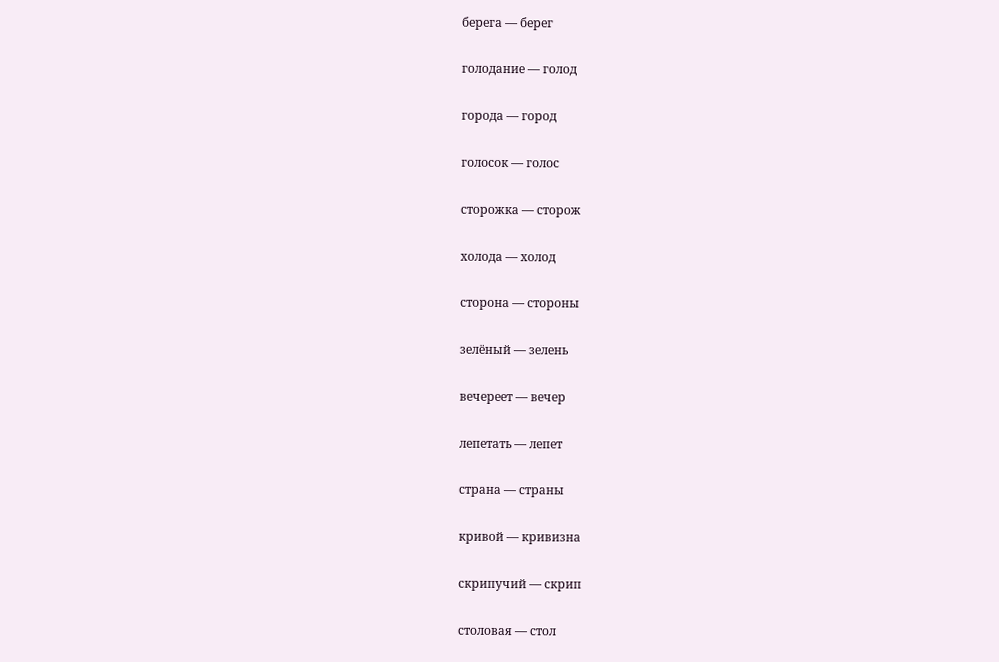берега — берег

голодание — голод

города — город

голосок — голос

сторожка — сторож

холода — холод

сторона — стороны

зелёный — зелень

вечереет — вечер

лепетать — лепет

страна — страны

кривой — кривизна

скрипучий — скрип

столовая — стол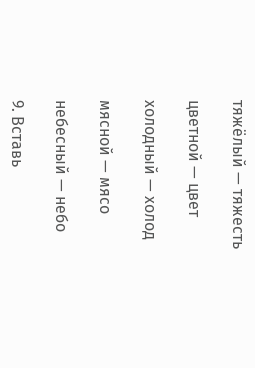тяжёлый — тяжесть

цветной — цвет

холодный — холод

мясной — мясо

небесный — небо

9. Вставь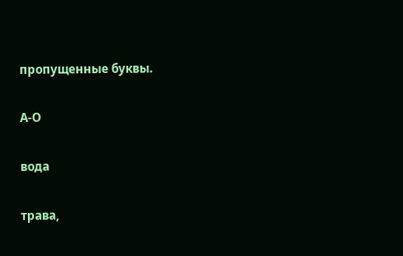пропущенные буквы.

А-О

вода

трава,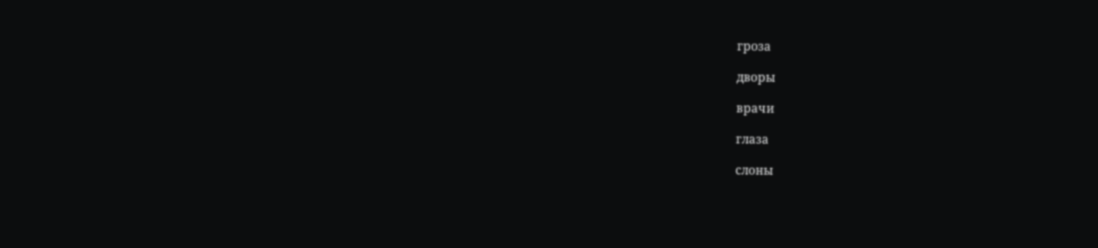гроза

дворы

врачи

глаза

слоны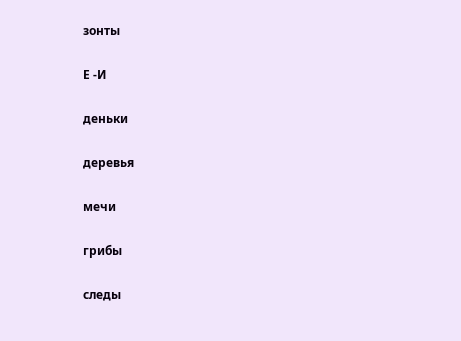зонты

Е -И

деньки

деревья

мечи

грибы

следы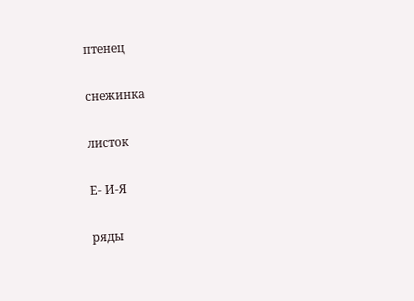птенец

снежинка

листок

Е- И-Я

ряды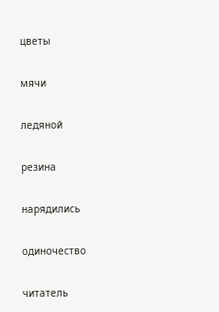цветы

мячи

ледяной

резина

нарядились

одиночество

читатель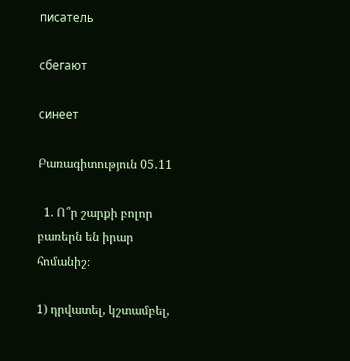писатель

сбегают

синеет

Բառագիտություն 05․11

  1. Ո՞ր շարքի բոլոր բառերն են իրար հոմանիշ։

1) դրվատել, կշտամբել,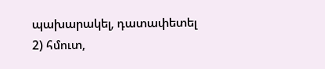պախարակել, դատափետել
2) հմուտ,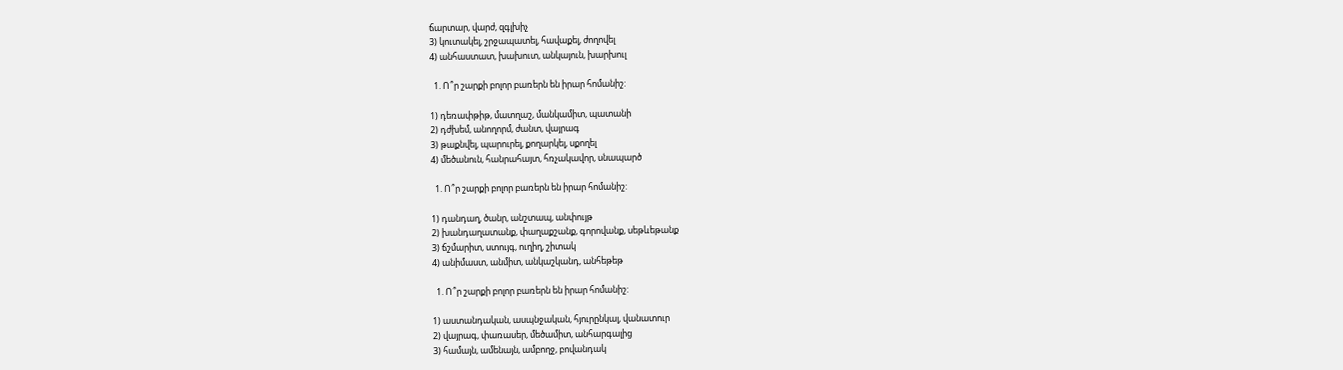ճարտար, վարժ, զգլխիչ
3) կուտակել, շրջապատել, հավաքել, ժողովել
4) անհաստատ, խախուտ, անկայուն, խարխուլ

  1. Ո՞ր շարքի բոլոր բառերն են իրար հոմանիշ:

1) դեռափթիթ, մատղաշ, մանկամիտ, պատանի
2) դժխեմ, անողորմ, ժանտ, վայրագ
3) թաքնվել, պարուրել, քողարկել, սքողել
4) մեծանուն, հանրահայտ, հռչակավոր, սնապարծ

  1. Ո՞ր շարքի բոլոր բառերն են իրար հոմանիշ:

1) դանդաղ, ծանր, անշտապ, անփույթ
2) խանդաղատանք, փաղաքշանք, գորովանք, սեթևեթանք
3) ճշմարիտ, ստույգ, ուղիղ, շիտակ
4) անիմաստ, անմիտ, անկաշկանդ, անհեթեթ

  1. Ո՞ր շարքի բոլոր բառերն են իրար հոմանիշ:

1) աստանդական, ասպնջական, հյուրընկալ, վանատուր
2) վայրագ, փառասեր, մեծամիտ, անհարգալից
3) համայն, ամենայն, ամբողջ, բովանդակ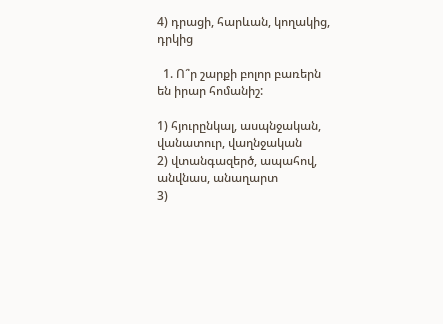4) դրացի, հարևան, կողակից, դրկից

  1. Ո՞ր շարքի բոլոր բառերն են իրար հոմանիշ:

1) հյուրընկալ, ասպնջական, վանատուր, վաղնջական
2) վտանգազերծ, ապահով, անվնաս, անաղարտ
3)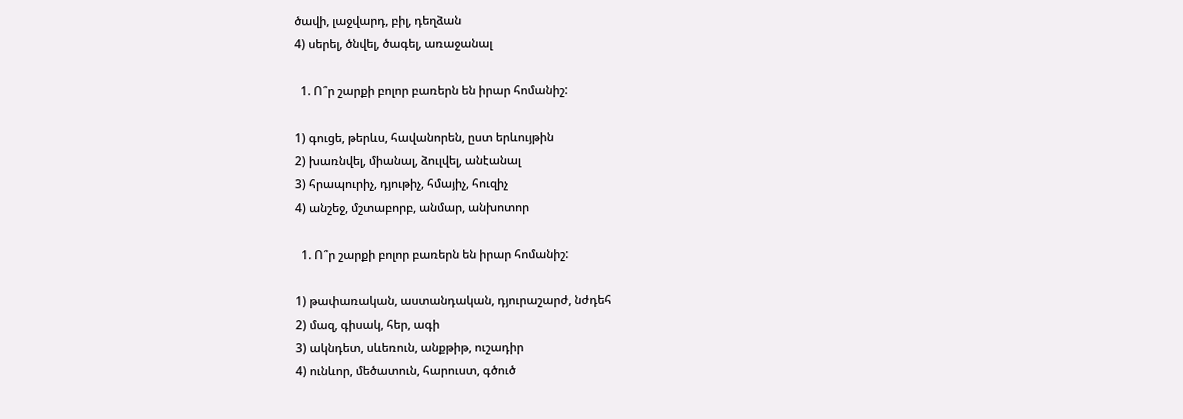ծավի, լաջվարդ, բիլ, դեղձան
4) սերել, ծնվել, ծագել, առաջանալ

  1. Ո՞ր շարքի բոլոր բառերն են իրար հոմանիշ:

1) գուցե, թերևս, հավանորեն, ըստ երևույթին
2) խառնվել, միանալ, ձուլվել, անէանալ
3) հրապուրիչ, դյութիչ, հմայիչ, հուզիչ
4) անշեջ, մշտաբորբ, անմար, անխոտոր

  1. Ո՞ր շարքի բոլոր բառերն են իրար հոմանիշ:

1) թափառական, աստանդական, դյուրաշարժ, նժդեհ
2) մազ, գիսակ, հեր, ագի
3) ակնդետ, սևեռուն, անքթիթ, ուշադիր
4) ունևոր, մեծատուն, հարուստ, գծուծ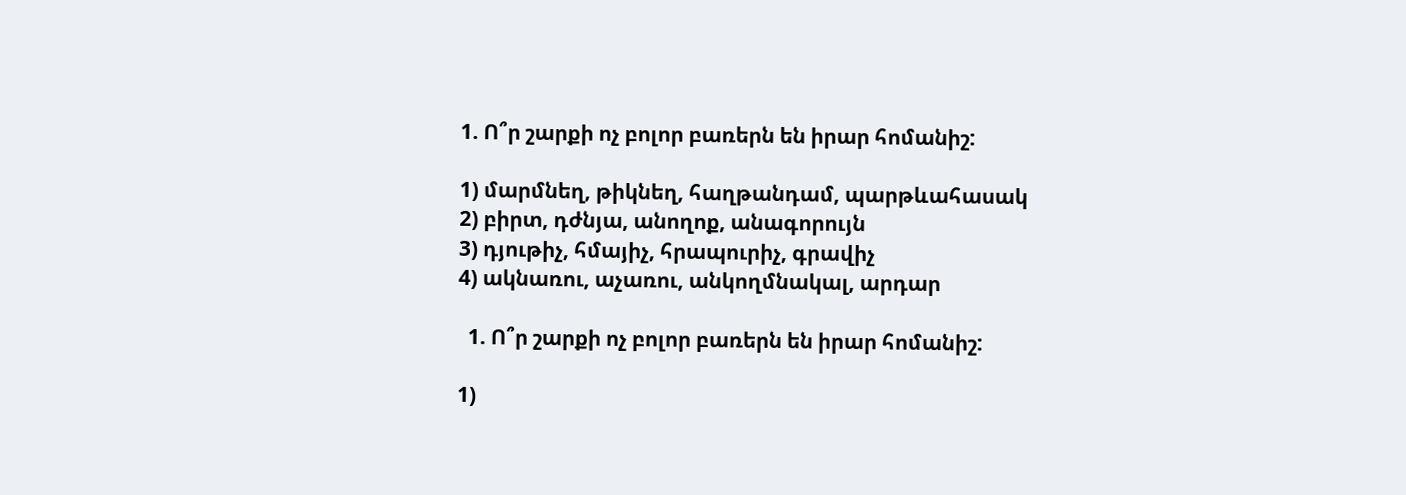1. Ո՞ր շարքի ոչ բոլոր բառերն են իրար հոմանիշ:

1) մարմնեղ, թիկնեղ, հաղթանդամ, պարթևահասակ
2) բիրտ, դժնյա, անողոք, անագորույն
3) դյութիչ, հմայիչ, հրապուրիչ, գրավիչ
4) ակնառու, աչառու, անկողմնակալ, արդար

  1. Ո՞ր շարքի ոչ բոլոր բառերն են իրար հոմանիշ:

1)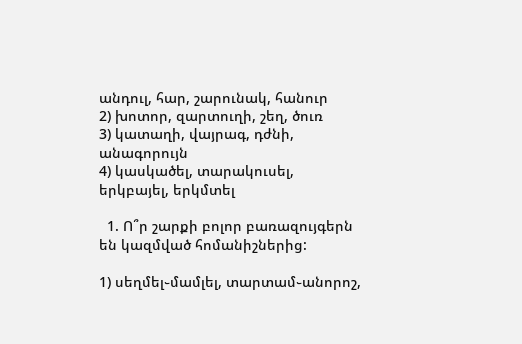անդուլ, հար, շարունակ, հանուր
2) խոտոր, զարտուղի, շեղ, ծուռ
3) կատաղի, վայրագ, դժնի, անագորույն
4) կասկածել, տարակուսել, երկբայել, երկմտել

  1. Ո՞ր շարքի բոլոր բառազույգերն են կազմված հոմանիշներից:

1) սեղմել֊մամլել, տարտամ֊անորոշ,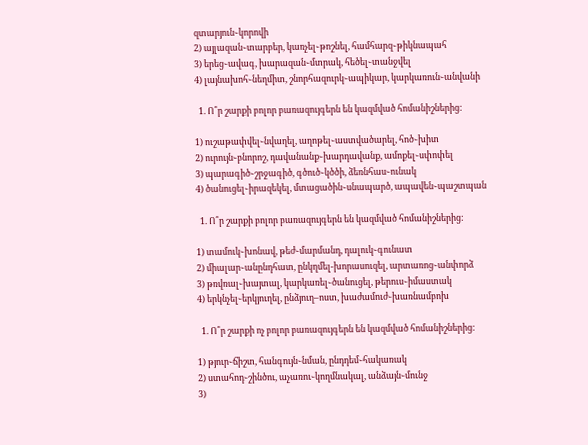զտարյուն֊կորովի
2) այլազան֊տարբեր, կառչել֊թոշնել, համհարզ֊թիկնապահ
3) երեց֊ավագ, խարազան֊մտրակ, հեծել֊տանջվել
4) լայնախոհ֊նեղմիտ, շնորհազուրկ֊ապիկար, կարկառուն֊անվանի

  1. Ո՞ր շարքի բոլոր բառազույգերն են կազմված հոմանիշներից:

1) ուշաթափվել֊նվաղել, աղոթել֊աստվածարել, հոծ֊խիտ
2) ուրույն֊բնորոշ, դավանանք֊խարդավանք, ամոքել֊սփոփել
3) պարագիծ֊շրջագիծ, գծուծ֊կծծի, ձեռնհաս֊ունակ
4) ծանուցել֊իրազեկել, մտացածին֊սնապարծ, ապավեն֊պաշտպան

  1. Ո՞ր շարքի բոլոր բառազույգերն են կազմված հոմանիշներից:

1) տամուկ֊խոնավ, թեժ֊մարմանդ, դալուկ֊գունատ
2) միալար֊անընդհատ, ընկղմել-խորասուզել, արտառոց֊անփորձ
3) թռվռալ֊խայտալ, կարկառել֊ծանուցել, թերուս֊իմաստակ
4) երկնչել֊երկյուղել, ընձյուղ–ոստ, խաժամուժ֊խառնամբոխ

  1. Ո՞ր շարքի ոչ բոլոր բառազույգերն են կազմված հոմանիշներից:

1) թյուր֊ճիշտ, հանգույն֊նման, ընդդեմ֊հակառակ
2) ստահոդ֊շինծու, աչառու֊կողմնակալ, անձայն֊մունջ
3)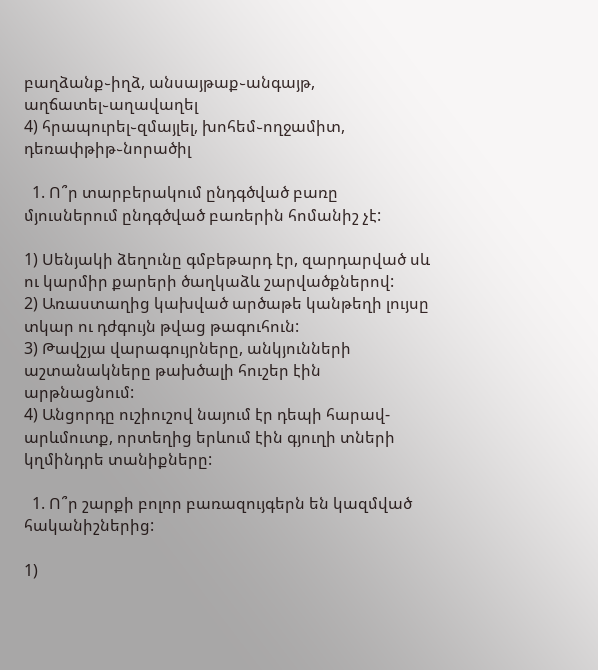բաղձանք֊իղձ, անսայթաք֊անգայթ, աղճատել֊աղավաղել
4) հրապուրել֊զմայլել, խոհեմ֊ողջամիտ, դեռափթիթ֊նորածիլ

  1. Ո՞ր տարբերակում ընդգծված բառը մյուսներում ընդգծված բառերին հոմանիշ չէ:

1) Սենյակի ձեղունը գմբեթարդ էր, զարդարված սև ու կարմիր քարերի ծաղկաձև շարվածքներով:
2) Առաստաղից կախված արծաթե կանթեղի լույսը տկար ու դժգույն թվաց թագուհուն:
3) Թավշյա վարագույրները, անկյունների աշտանակները թախծալի հուշեր էին արթնացնում:
4) Անցորդը ուշիուշով նայում էր դեպի հարավ-արևմուտք, որտեղից երևում էին գյուղի տների կղմինդրե տանիքները:

  1. Ո՞ր շարքի բոլոր բառազույգերն են կազմված հականիշներից:

1)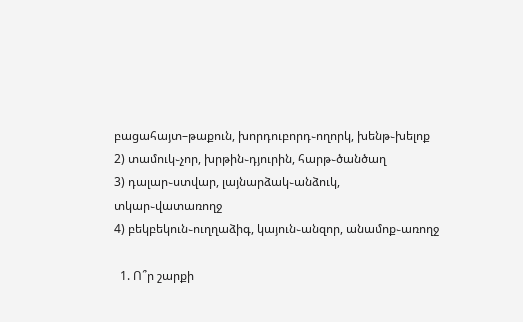բացահայտ–թաքուն, խորդուբորդ֊ողորկ, խենթ֊խելոք
2) տամուկ֊չոր, խրթին֊դյուրին, հարթ֊ծանծաղ
3) դալար֊ստվար, լայնարձակ֊անձուկ, տկար֊վատառողջ
4) բեկբեկուն֊ուղղաձիգ, կայուն֊անզոր, անամոք֊առողջ

  1. Ո՞ր շարքի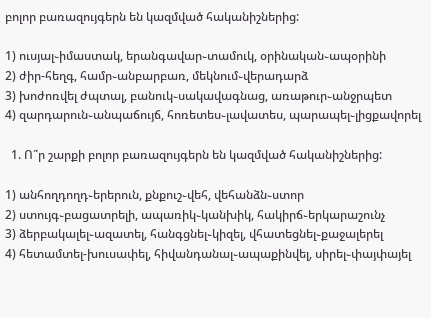բոլոր բառազույգերն են կազմված հականիշներից:

1) ուսյալ֊իմաստակ, երանգավար֊տամուկ, օրինական֊ապօրինի
2) ժիր-հեղգ, համր֊անբարբառ, մեկնում֊վերադարձ
3) խոժոռվել ժպտալ, բանուկ֊սակավագնաց, առաթուր֊անջրպետ
4) զարդարուն֊անպաճույճ, հոռետես֊լավատես, պարապել֊լիցքավորել

  1. Ո՞ր շարքի բոլոր բառազույգերն են կազմված հականիշներից:

1) անհողդողդ֊երերուն, քնքուշ֊վեհ, վեհանձն֊ստոր
2) ստույգ֊բացատրելի, ապառիկ֊կանխիկ, հակիրճ֊երկարաշունչ
3) ձերբակալել֊ազատել, հանգցնել֊կիզել, վհատեցնել֊քաջալերել
4) հետամտել-խուսափել, հիվանդանալ֊ապաքինվել, սիրել֊փայփայել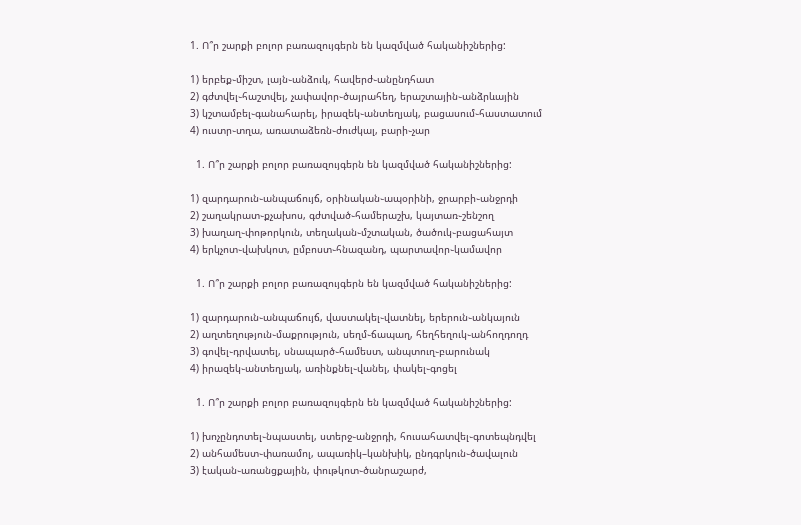1. Ո՞ր շարքի բոլոր բառազույգերն են կազմված հականիշներից:

1) երբեք֊միշտ, լայն֊անձուկ, հավերժ֊անընդհատ
2) գժտվել֊հաշտվել, չափավոր֊ծայրահեղ, երաշտային֊անձրևային
3) կշտամբել֊գանահարել, իրազեկ֊անտեղյակ, բացասում֊հաստատում
4) ուստր֊տղա, առատաձեռն֊ժուժկալ, բարի֊չար

  1. Ո՞ր շարքի բոլոր բառազույգերն են կազմված հականիշներից:

1) զարդարուն֊անպաճույճ, օրինական֊ապօրինի, ջրարբի֊անջրդի
2) շաղակրատ֊քչախոս, գժտված֊համերաշխ, կայտառ֊շենշող
3) խաղաղ֊փոթորկուն, տեղական֊մշտական, ծածուկ֊բացահայտ
4) երկչոտ֊վախկոտ, ըմբոստ֊հնազանդ, պարտավոր֊կամավոր

  1. Ո՞ր շարքի բոլոր բառազույգերն են կազմված հականիշներից:

1) զարդարուն֊անպաճույճ, վաստակել֊վատնել, երերուն֊անկայուն
2) աղտեղություն֊մաքրություն, սեղմ֊ճապաղ, հեղհեղուկ֊անհողդողդ
3) գովել֊դրվատել, սնապարծ֊համեստ, անպտուղ֊բարունակ
4) իրազեկ֊անտեղյակ, առինքնել֊վանել, փակել֊գոցել

  1. Ո՞ր շարքի բոլոր բառազույգերն են կազմված հականիշներից:

1) խոչընդոտել֊նպաստել, ստերջ֊անջրդի, հուսահատվել֊գոտեպնդվել
2) անհամեստ֊փառամոլ, ապառիկ–կանխիկ, ընդգրկուն֊ծավալուն
3) էական֊առանցքային, փութկոտ֊ծանրաշարժ,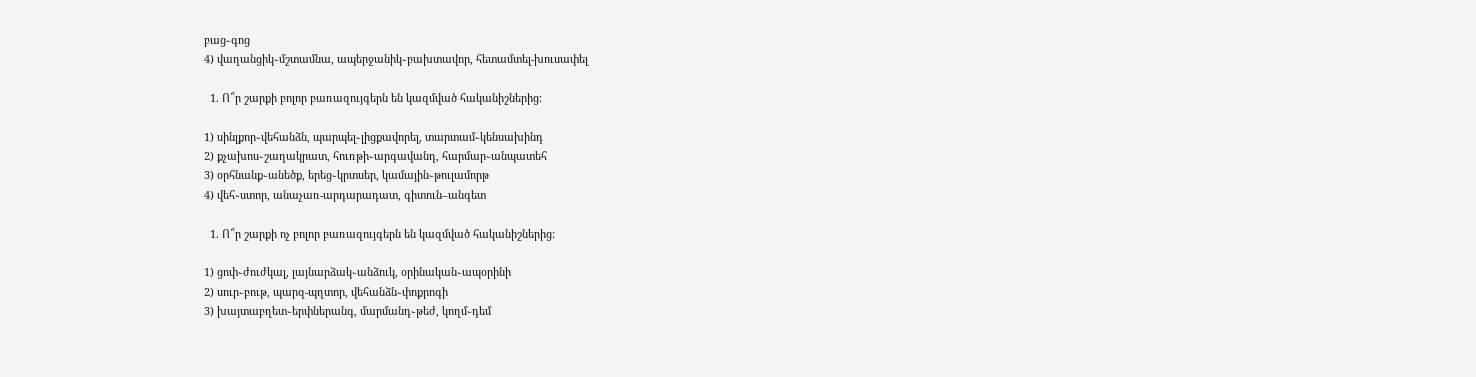բաց֊գոց
4) վաղանցիկ֊մշտամնա, ապերջանիկ֊բախտավոր, հետամտել-խուսափել

  1. Ո՞ր շարքի բոլոր բառազույգերն են կազմված հականիշներից:

1) սինլքոր֊վեհանձն, պարպել֊լիցքավորել, տարտամ֊կենսախինդ
2) քչախոս֊շաղակրատ, հուռթի֊արգավանդ, հարմար֊անպատեհ
3) օրհնանք֊անեծք, երեց֊կրտսեր, կամային֊թուլամորթ
4) վեհ֊ստոր, անաչառ-արդարադատ, գիտուն–անգետ

  1. Ո՞ր շարքի ոչ բոլոր բառազույգերն են կազմված հականիշներից:

1) ցոփ֊ժուժկալ, լայնարձակ֊անձուկ, օրինական֊ապօրինի
2) սուր֊բութ, պարզ-պղտոր, վեհանձն֊փոքրոգի
3) խայտաբղետ֊երփներանգ, մարմանդ֊թեժ, կողմ֊դեմ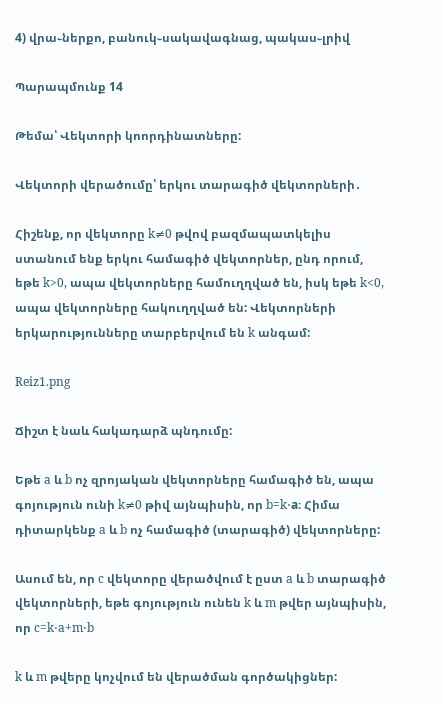4) վրա֊ներքո, բանուկ֊սակավագնաց, պակաս֊լրիվ

Պարապմունք 14

Թեմա՝ Վեկտորի կոորդինատները:

Վեկտորի վերածումը՝ երկու տարագիծ վեկտորների․

Հիշենք, որ վեկտորը k≠0 թվով բազմապատկելիս ստանում ենք երկու համագիծ վեկտորներ, ընդ որում, եթե k>0, ապա վեկտորները համուղղված են, իսկ եթե k<0, ապա վեկտորները հակուղղված են: Վեկտորների երկարությունները տարբերվում են k անգամ:

Reiz1.png

Ճիշտ է նաև հակադարձ պնդումը:

Եթե a և b ոչ զրոյական վեկտորները համագիծ են, ապա գոյություն ունի k≠0 թիվ այնպիսին, որ b=k⋅a։ Հիմա դիտարկենք a և b ոչ համագիծ (տարագիծ) վեկտորները:

Ասում են, որ c վեկտորը վերածվում է ըստ a և b տարագիծ վեկտորների, եթե գոյություն ունեն k և m թվեր այնպիսին, որ c=k⋅a+m⋅b

k և m թվերը կոչվում են վերածման գործակիցներ: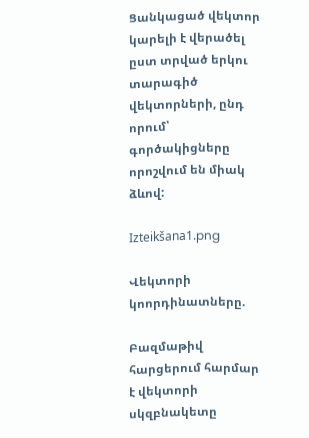Ցանկացած վեկտոր կարելի է վերածել ըստ տրված երկու տարագիծ վեկտորների, ընդ որում՝ գործակիցները որոշվում են միակ ձևով:

Izteikšana1.png

Վեկտորի կոորդինատները.

Բազմաթիվ հարցերում հարմար է վեկտորի սկզբնակետը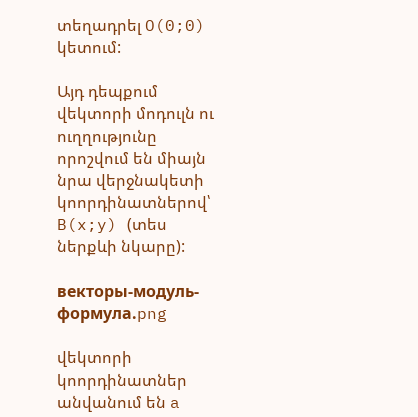տեղադրել O(0;0) կետում:

Այդ դեպքում վեկտորի մոդուլն ու ուղղությունը որոշվում են միայն նրա վերջնակետի կոորդինատներով՝ B(x;y) (տես ներքևի նկարը):

векторы-модуль-формула.png

վեկտորի կոորդինատներ անվանում են a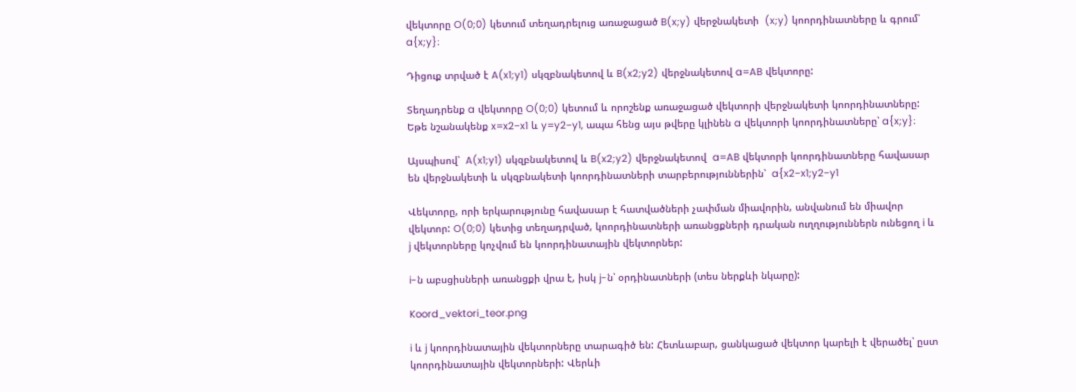վեկտորը O(0;0) կետում տեղադրելուց առաջացած B(x;y) վերջնակետի  (x;y) կոորդինատները և գրում՝  a{x;y}։

Դիցուք տրված է A(x1;y1) սկզբնակետով և B(x2;y2) վերջնակետով a=AB վեկտորը:

Տեղադրենք a վեկտորը O(0;0) կետում և որոշենք առաջացած վեկտորի վերջնակետի կոորդինատները: Եթե նշանակենք x=x2−x1 և y=y2−y1, ապա հենց այս թվերը կլինեն a վեկտորի կոորդինատները՝ a{x;y}։

Այսպիսով՝  A(x1;y1) սկզբնակետով և B(x2;y2) վերջնակետով  a=AB վեկտորի կոորդինատները հավասար են վերջնակետի և սկզբնակետի կոորդինատների տարբերություններին՝  a{x2−x1;y2−y1

Վեկտորը, որի երկարությունը հավասար է հատվածների չափման միավորին, անվանում են միավոր վեկտոր: O(0;0) կետից տեղադրված, կոորդինատների առանցքների դրական ուղղություններն ունեցող i և j վեկտորները կոչվում են կոորդինատային վեկտորներ:

i-ն աբսցիսների առանցքի վրա է, իսկ j-ն՝ օրդինատների (տես ներքևի նկարը):

Koord_vektori_teor.png

i և j կոորդինատային վեկտորները տարագիծ են: Հետևաբար, ցանկացած վեկտոր կարելի է վերածել՝ ըստ կոորդինատային վեկտորների: Վերևի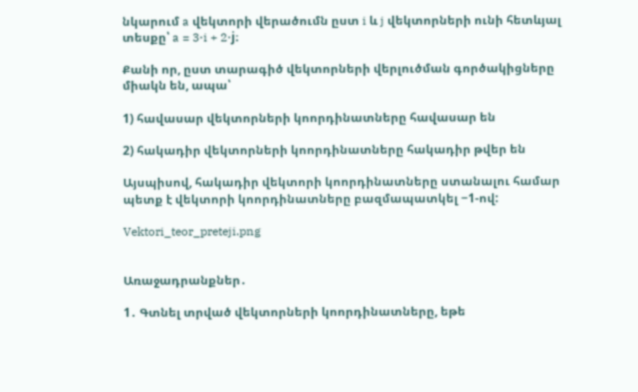նկարում a վեկտորի վերածումն ըստ i և j վեկտորների ունի հետևյալ տեսքը՝ a = 3⋅i + 2⋅j։

Քանի որ, ըստ տարագիծ վեկտորների վերլուծման գործակիցները միակն են, ապա՝

1) հավասար վեկտորների կոորդինատները հավասար են

2) հակադիր վեկտորների կոորդինատները հակադիր թվեր են

Այսպիսով, հակադիր վեկտորի կոորդինատները ստանալու համար պետք է վեկտորի կոորդինատները բազմապատկել −1-ով:

Vektori_teor_preteji.png


Առաջադրանքներ․

1․ Գտնել տրված վեկտորների կոորդինատները, եթե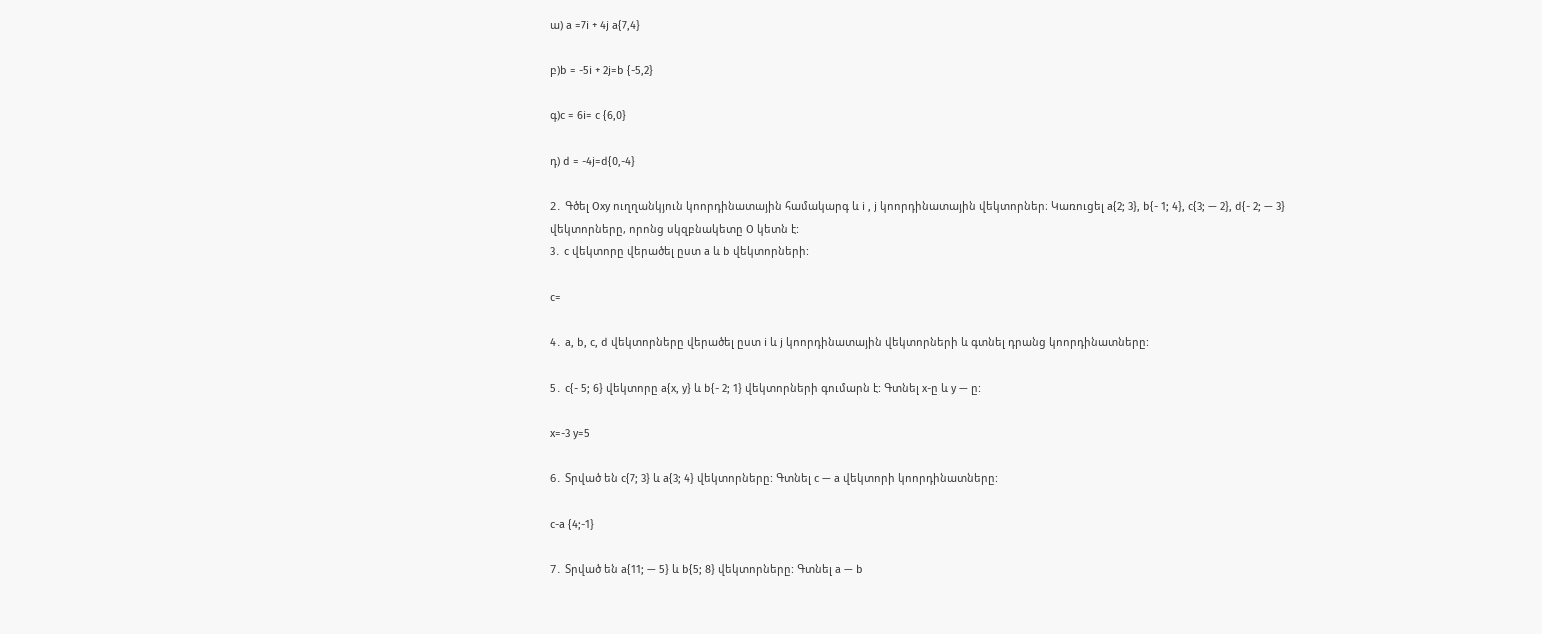ա) a =7i + 4j a{7,4}

բ)b = -5i + 2j=b {-5,2}

գ)c = 6i= c {6,0}

դ) d = -4j=d{0,-4}

2․ Գծել Oxy ուղղանկյուն կոորդինատային համակարգ և i , j կոորդինատային վեկտորներ։ Կառուցել a{2; 3}, b{- 1; 4}, c{3; — 2}, d{- 2; — 3} վեկտորները, որոնց սկզբնակետը O կետն է:
3․ c վեկտորը վերածել ըստ a և b վեկտորների:

c=

4․ a, b, c, d վեկտորները վերածել ըստ i և j կոորդինատային վեկտորների և գտնել դրանց կոորդինատները:

5․ c{- 5; 6} վեկտորը a{x, y} և b{- 2; 1} վեկտորների գումարն է: Գտնել x-ը և y — ը:

x=-3 y=5

6․ Տրված են c{7; 3} և a{3; 4} վեկտորները: Գտնել c — a վեկտորի կոորդինատները:

c-a {4;-1}

7․ Տրված են a{11; — 5} և b{5; 8} վեկտորները: Գտնել a — b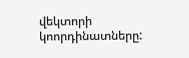վեկտորի կոորդինատները: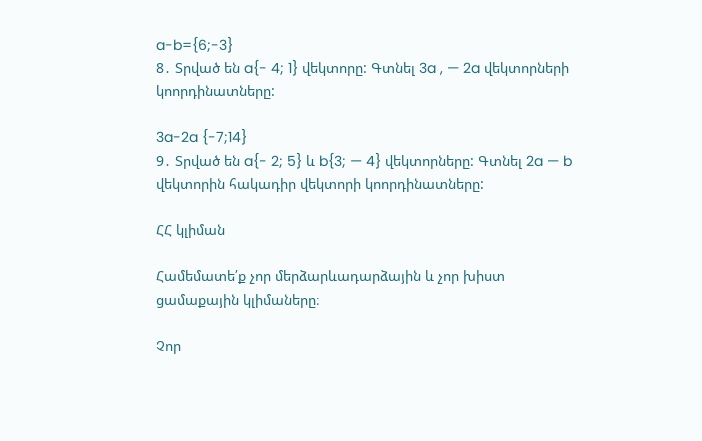a-b={6;-3}
8․ Տրված են a{- 4; 1} վեկտորը: Գտնել 3a , — 2a վեկտորների կոորդինատները:

3a-2a {-7;14}
9․ Տրված են a{- 2; 5} և b{3; — 4} վեկտորները: Գտնել 2a — b վեկտորին հակադիր վեկտորի կոորդինատները:

ՀՀ կլիման

Համեմատե՛ք չոր մերձարևադարձային և չոր խիստ ցամաքային կլիմաները։

Չոր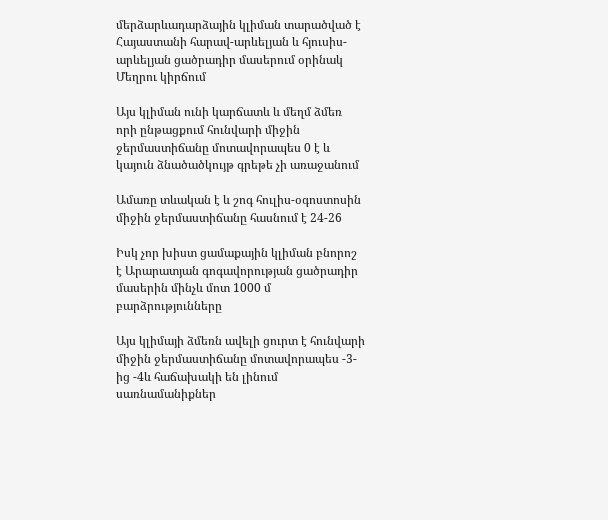մերձարևադարձային կլիման տարածված է Հայաստանի հարավ-արևելյան և հյուսիս-արևելյան ցածրադիր մասերում օրինակ Մեղրու կիրճում

Այս կլիման ունի կարճատև և մեղմ ձմեռ որի ընթացքում հունվարի միջին ջերմաստիճանը մոտավորապես 0 է և կայուն ձնածածկույթ գրեթե չի առաջանում

Ամառը տևական է և շոգ հուլիս-օգոստոսին միջին ջերմաստիճանը հասնում է 24-26

Իսկ չոր խիստ ցամաքային կլիման բնորոշ է Արարատյան գոգավորության ցածրադիր մասերին մինչև մոտ 1000 մ բարձրությունները

Այս կլիմայի ձմեռն ավելի ցուրտ է հունվարի միջին ջերմաստիճանը մոտավորապես -3-ից -4և հաճախակի են լինում սառնամանիքներ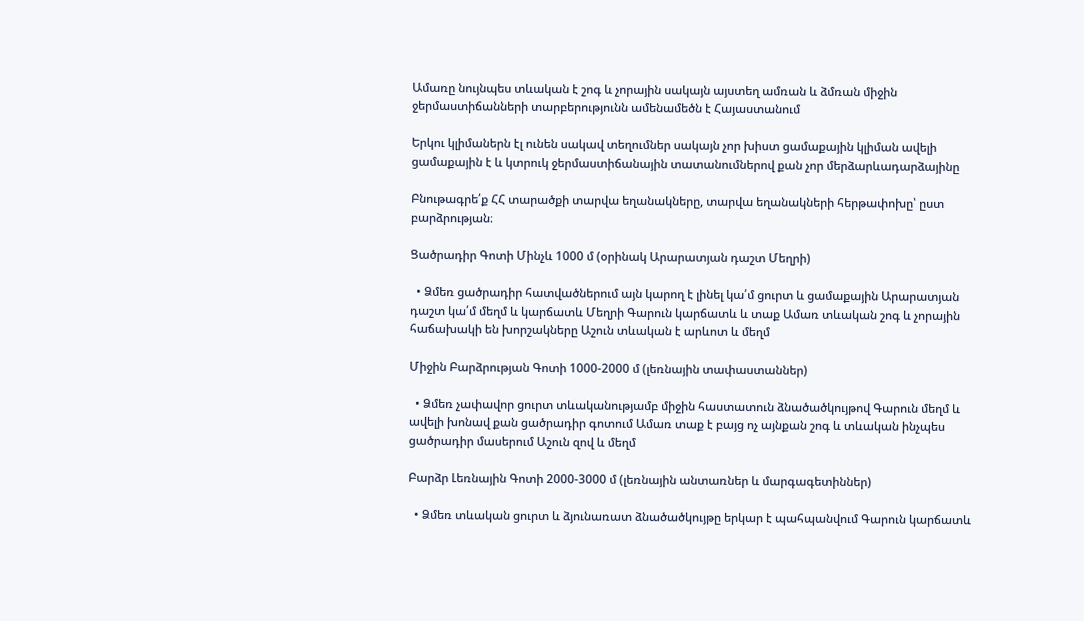Ամառը նույնպես տևական է շոգ և չորային սակայն այստեղ ամռան և ձմռան միջին ջերմաստիճանների տարբերությունն ամենամեծն է Հայաստանում

Երկու կլիմաներն էլ ունեն սակավ տեղումներ սակայն չոր խիստ ցամաքային կլիման ավելի ցամաքային է և կտրուկ ջերմաստիճանային տատանումներով քան չոր մերձարևադարձայինը

Բնութագրե՛ք ՀՀ տարածքի տարվա եղանակները, տարվա եղանակների հերթափոխը՝ ըստ բարձրության։

Ցածրադիր Գոտի Մինչև 1000 մ (օրինակ Արարատյան դաշտ Մեղրի)

  • Ձմեռ ցածրադիր հատվածներում այն կարող է լինել կա՛մ ցուրտ և ցամաքային Արարատյան դաշտ կա՛մ մեղմ և կարճատև Մեղրի Գարուն կարճատև և տաք Ամառ տևական շոգ և չորային հաճախակի են խորշակները Աշուն տևական է արևոտ և մեղմ

Միջին Բարձրության Գոտի 1000-2000 մ (լեռնային տափաստաններ)

  • Ձմեռ չափավոր ցուրտ տևականությամբ միջին հաստատուն ձնածածկույթով Գարուն մեղմ և ավելի խոնավ քան ցածրադիր գոտում Ամառ տաք է բայց ոչ այնքան շոգ և տևական ինչպես ցածրադիր մասերում Աշուն զով և մեղմ

Բարձր Լեռնային Գոտի 2000-3000 մ (լեռնային անտառներ և մարգագետիններ)

  • Ձմեռ տևական ցուրտ և ձյունառատ ձնածածկույթը երկար է պահպանվում Գարուն կարճատև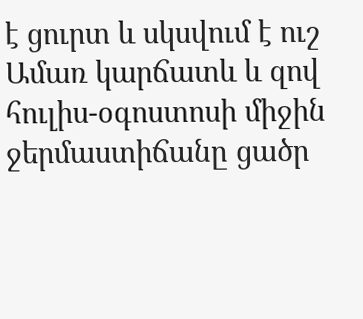է ցուրտ և սկսվում է ուշ Ամառ կարճատև և զով հուլիս-օգոստոսի միջին ջերմաստիճանը ցածր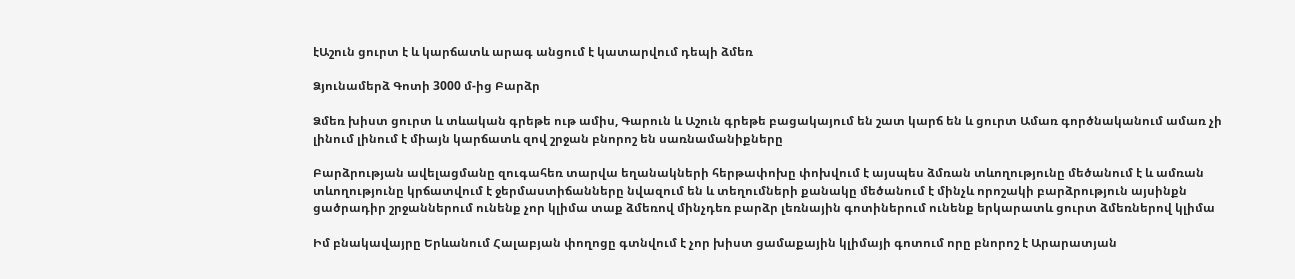էԱշուն ցուրտ է և կարճատև արագ անցում է կատարվում դեպի ձմեռ

Ձյունամերձ Գոտի 3000 մ-ից Բարձր

Ձմեռ խիստ ցուրտ և տևական գրեթե ութ ամիս, Գարուն և Աշուն գրեթե բացակայում են շատ կարճ են և ցուրտ Ամառ գործնականում ամառ չի լինում լինում է միայն կարճատև զով շրջան բնորոշ են սառնամանիքները

Բարձրության ավելացմանը զուգահեռ տարվա եղանակների հերթափոխը փոխվում է այսպես ձմռան տևողությունը մեծանում է և ամռան տևողությունը կրճատվում է ջերմաստիճանները նվազում են և տեղումների քանակը մեծանում է մինչև որոշակի բարձրություն այսինքն ցածրադիր շրջաններում ունենք չոր կլիմա տաք ձմեռով մինչդեռ բարձր լեռնային գոտիներում ունենք երկարատև ցուրտ ձմեռներով կլիմա

Իմ բնակավայրը Երևանում Հալաբյան փողոցը գտնվում է չոր խիստ ցամաքային կլիմայի գոտում որը բնորոշ է Արարատյան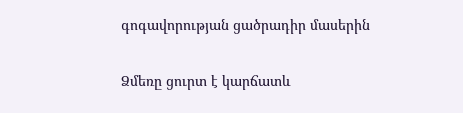գոգավորության ցածրադիր մասերին

Ձմեռը ցուրտ է կարճատև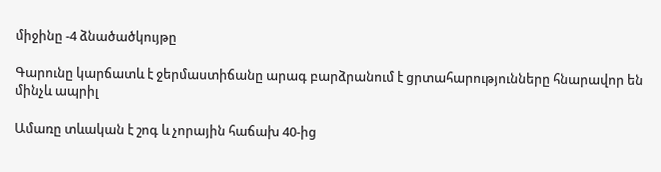միջինը -4 ձնածածկույթը

Գարունը կարճատև է ջերմաստիճանը արագ բարձրանում է ցրտահարությունները հնարավոր են մինչև ապրիլ

Ամառը տևական է շոգ և չորային հաճախ 40-ից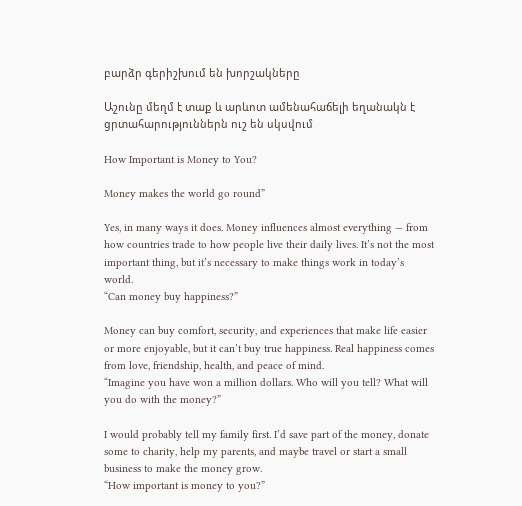բարձր գերիշխում են խորշակները

Աշունը մեղմ է տաք և արևոտ ամենահաճելի եղանակն է ցրտահարություններն ուշ են սկսվում

How Important is Money to You?

Money makes the world go round”

Yes, in many ways it does. Money influences almost everything — from how countries trade to how people live their daily lives. It’s not the most important thing, but it’s necessary to make things work in today’s world.
“Can money buy happiness?”

Money can buy comfort, security, and experiences that make life easier or more enjoyable, but it can’t buy true happiness. Real happiness comes from love, friendship, health, and peace of mind.
“Imagine you have won a million dollars. Who will you tell? What will you do with the money?”

I would probably tell my family first. I’d save part of the money, donate some to charity, help my parents, and maybe travel or start a small business to make the money grow.
“How important is money to you?”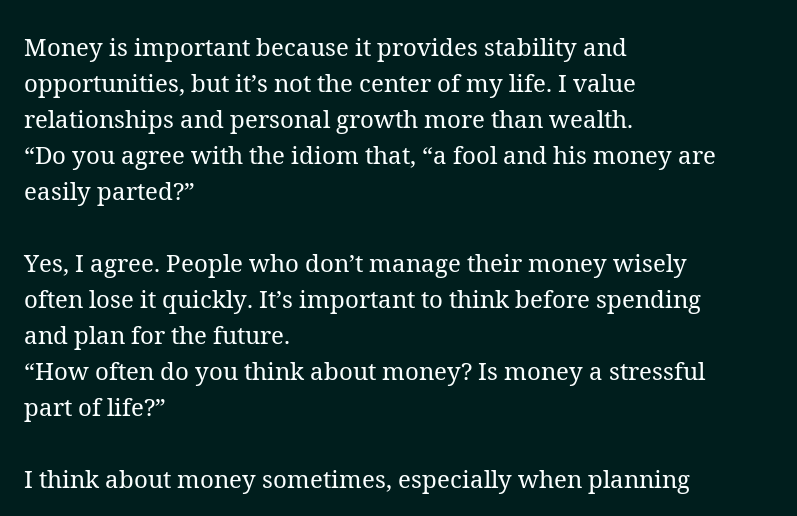Money is important because it provides stability and opportunities, but it’s not the center of my life. I value relationships and personal growth more than wealth.
“Do you agree with the idiom that, “a fool and his money are easily parted?”

Yes, I agree. People who don’t manage their money wisely often lose it quickly. It’s important to think before spending and plan for the future.
“How often do you think about money? Is money a stressful part of life?”

I think about money sometimes, especially when planning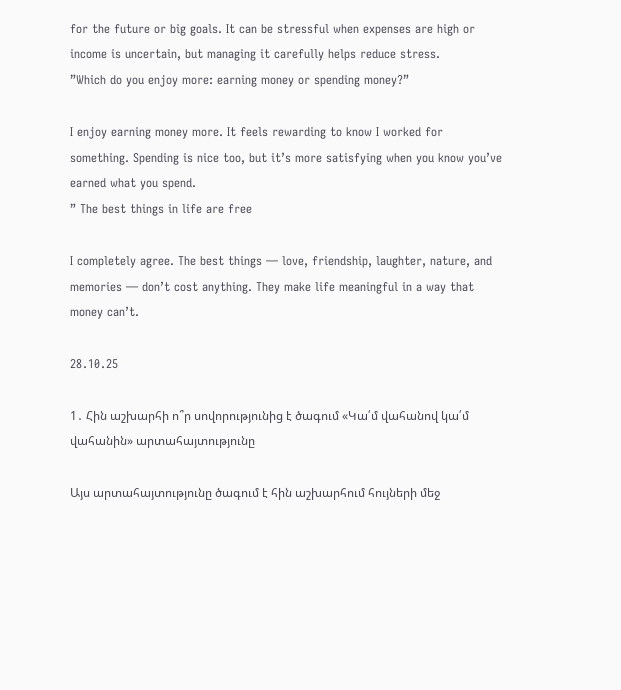for the future or big goals. It can be stressful when expenses are high or income is uncertain, but managing it carefully helps reduce stress.
”Which do you enjoy more: earning money or spending money?”

I enjoy earning money more. It feels rewarding to know I worked for something. Spending is nice too, but it’s more satisfying when you know you’ve earned what you spend.
” The best things in life are free

I completely agree. The best things — love, friendship, laughter, nature, and memories — don’t cost anything. They make life meaningful in a way that money can’t.

28․10․25

1․ Հին աշխարհի ո՞ր սովորությունից է ծագում «Կա՛մ վահանով կա՛մ վահանին» արտահայտությունը

Այս արտահայտությունը ծագում է հին աշխարհում հույների մեջ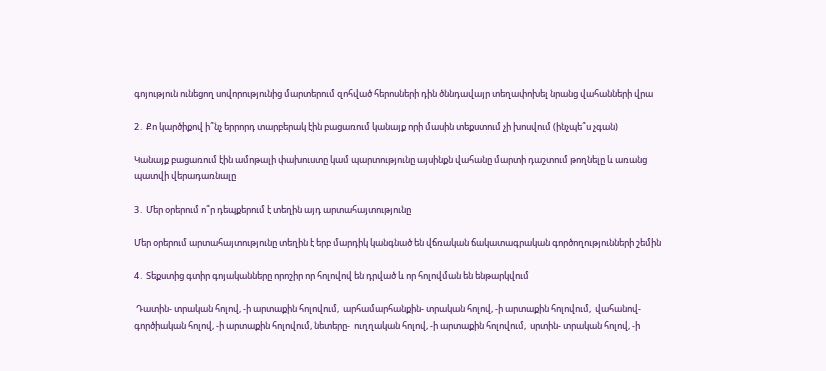գոյություն ունեցող սովորությունից մարտերում զոհված հերոսների դին ծննդավայր տեղափոխել նրանց վահանների վրա

2․ Քո կարծիքով ի՞նչ երրորդ տարբերակ էին բացառում կանայք որի մասին տեքստում չի խոսվում (ինչպե՞ս չգան)

Կանայք բացառում էին ամոթալի փախուստը կամ պարտությունը այսինքն վահանը մարտի դաշտում թողնելը և առանց պատվի վերադառնալը

3․ Մեր օրերում ո՞ր դեպքերում է տեղին այդ արտահայտությունը

Մեր օրերում արտահայտությունը տեղին է երբ մարդիկ կանգնած են վճռական ճակատագրական գործողությունների շեմին

4․ Տեքստից գտիր գոյականները որոշիր որ հոլովով են դրված և որ հոլովման են ենթարկվում

 Դատին- տրական հոլով, -ի արտաքին հոլովում,  արհամարհանքին- տրական հոլով, -ի արտաքին հոլովում,  վահանով- գործիական հոլով, -ի արտաքին հոլովում, նետերը-  ուղղական հոլով, -ի արտաքին հոլովում,  սրտին- տրական հոլով, -ի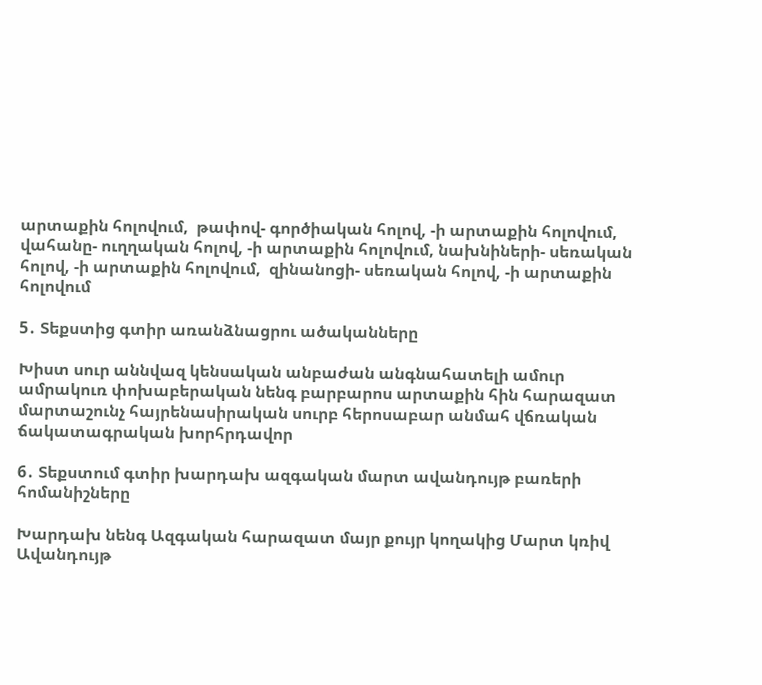արտաքին հոլովում,  թափով- գործիական հոլով, -ի արտաքին հոլովում,  վահանը- ուղղական հոլով, -ի արտաքին հոլովում, նախնիների- սեռական հոլով, -ի արտաքին հոլովում,  զինանոցի- սեռական հոլով, -ի արտաքին հոլովում

5․ Տեքստից գտիր առանձնացրու ածականները

Խիստ սուր աննվազ կենսական անբաժան անգնահատելի ամուր ամրակուռ փոխաբերական նենգ բարբարոս արտաքին հին հարազատ մարտաշունչ հայրենասիրական սուրբ հերոսաբար անմահ վճռական ճակատագրական խորհրդավոր

6․ Տեքստում գտիր խարդախ ազգական մարտ ավանդույթ բառերի հոմանիշները

Խարդախ նենգ Ազգական հարազատ մայր քույր կողակից Մարտ կռիվ Ավանդույթ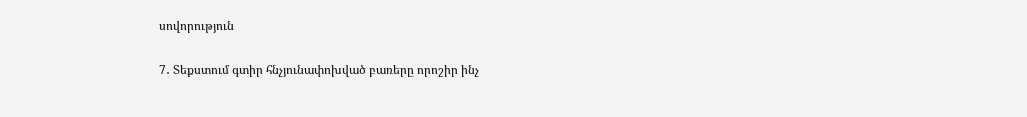սովորություն

7․ Տեքստում գտիր հնչյունափոխված բառերը որոշիր ինչ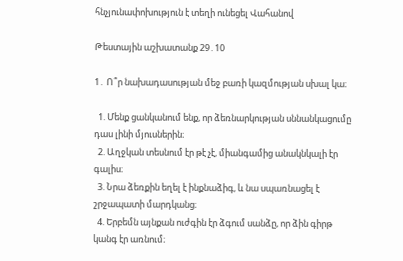հնչյունափոխություն է տեղի ունեցել Վահանով

Թեստային աշխատանք 29․10

1․ Ո՞ր նախադասության մեջ բառի կազմության սխալ կա։

  1. Մենք ցանկանում ենք, որ ձեռնարկության սննանկացումը դաս լինի մյուսներին։
  2. Աղջկան տեսնում էր թէ չէ, միանգամից անակնկալի էր գալիս։
  3. Նրա ձեռքին եղել է ինքնաձիգ, և նա սպառնացել է շրջապատի մարդկանց։
  4. Երբեմն այնքան ուժգին էր ձգում սանձը, որ ձին գիրթ կանգ էր առնում։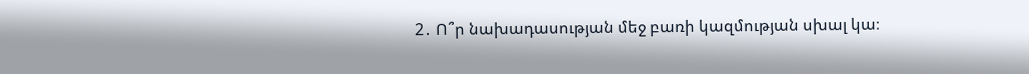2․ Ո՞ր նախադասության մեջ բառի կազմության սխալ կա։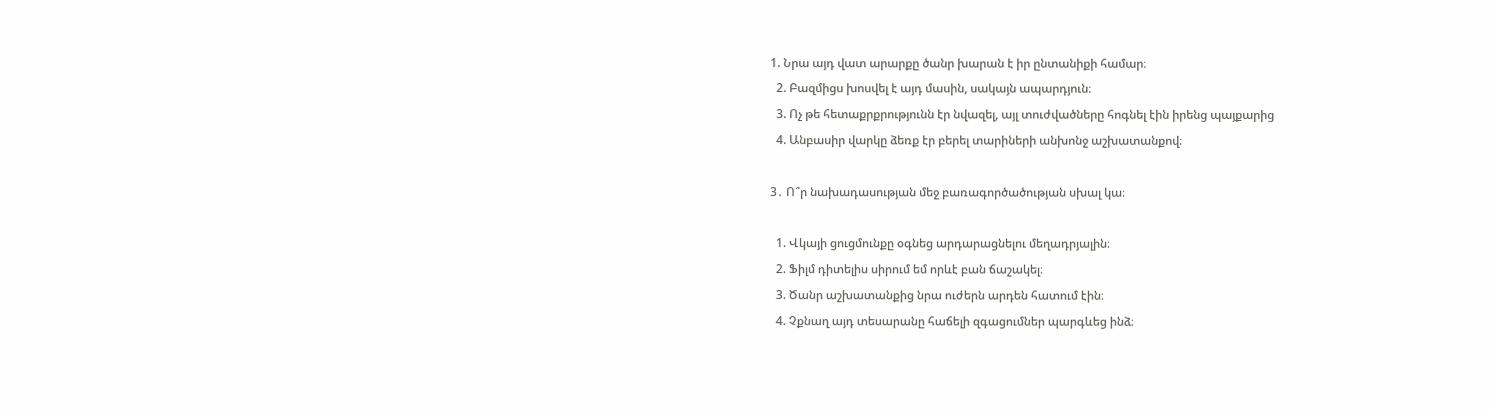1. Նրա այդ վատ արարքը ծանր խարան է իր ընտանիքի համար։
  2. Բազմիցս խոսվել է այդ մասին, սակայն ապարդյուն։
  3. Ոչ թե հետաքրքրությունն էր նվազել, այլ տուժվածները հոգնել էին իրենց պայքարից
  4. Անբասիր վարկը ձեռք էր բերել տարիների անխոնջ աշխատանքով։

3․ Ո՞ր նախադասության մեջ բառագործածության սխալ կա։

  1. Վկայի ցուցմունքը օգնեց արդարացնելու մեղադրյալին։
  2. Ֆիլմ դիտելիս սիրում եմ որևէ բան ճաշակել։
  3. Ծանր աշխատանքից նրա ուժերն արդեն հատում էին։
  4. Չքնաղ այդ տեսարանը հաճելի զգացումներ պարգևեց ինձ։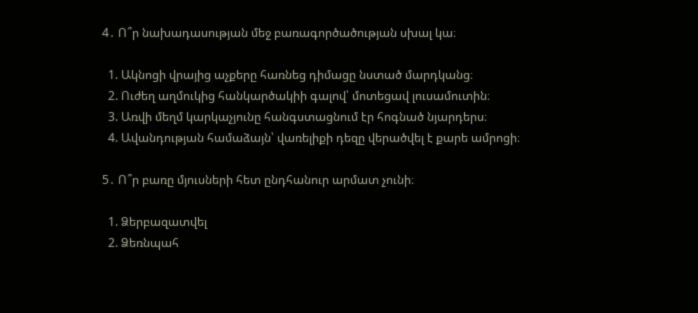4․ Ո՞ր նախադասության մեջ բառագործածության սխալ կա։

  1. Ակնոցի վրայից աչքերը հառնեց դիմացը նստած մարդկանց։
  2. Ուժեղ աղմուկից հանկարծակիի գալով՝ մոտեցավ լուսամուտին։
  3. Առվի մեղմ կարկաչյունը հանգստացնում էր հոգնած նյարդերս։
  4. Ավանդության համաձայն՝ վառելիքի դեզը վերածվել է քարե ամրոցի։

5․ Ո՞ր բառը մյուսների հետ ընդհանուր արմատ չունի։

  1. Ձերբազատվել
  2. Ձեռնպահ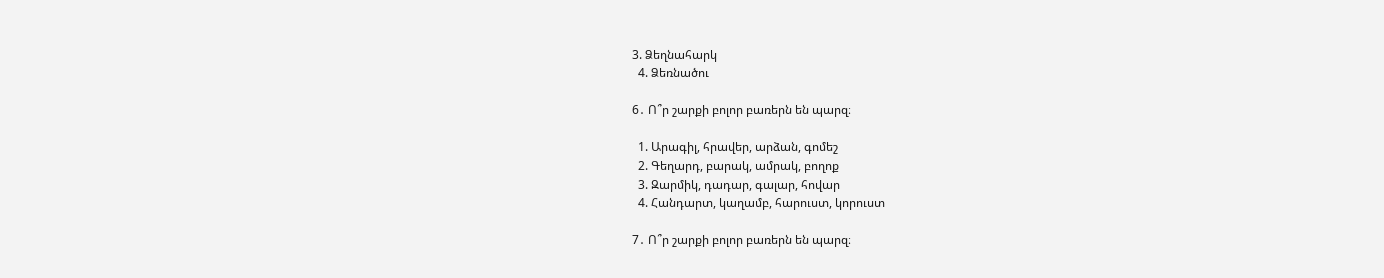3. Ձեղնահարկ
  4. Ձեռնածու

6․ Ո՞ր շարքի բոլոր բառերն են պարզ։

  1. Արագիլ, հրավեր, արձան, գոմեշ
  2. Գեղարդ, բարակ, ամրակ, բողոք
  3. Զարմիկ, դադար, գալար, հովար
  4. Հանդարտ, կաղամբ, հարուստ, կորուստ

7․ Ո՞ր շարքի բոլոր բառերն են պարզ։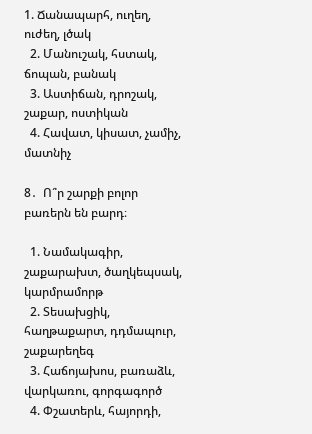1. Ճանապարհ, ուղեղ, ուժեղ, լծակ
  2. Մանուշակ, հստակ, ճոպան, բանակ
  3. Աստիճան, դրոշակ, շաքար, ոստիկան
  4. Հավատ, կիսատ, չամիչ, մատնիչ

8․  Ո՞ր շարքի բոլոր բառերն են բարդ։

  1. Նամակագիր, շաքարախտ, ծաղկեպսակ, կարմրամորթ
  2. Տեսախցիկ, հաղթաքարտ, դդմապուր, շաքարեղեգ
  3. Հաճոյախոս, բառաձև, վարկառու, գորգագործ
  4. Փշատերև, հայորդի,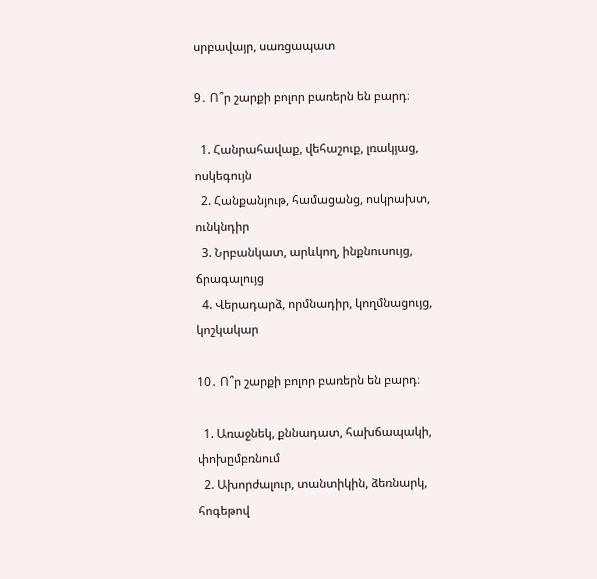սրբավայր, սառցապատ

9․ Ո՞ր շարքի բոլոր բառերն են բարդ։

  1. Հանրահավաք, վեհաշուք, լռակյաց, ոսկեգույն
  2. Հանքանյութ, համացանց, ոսկրախտ, ունկնդիր
  3. Նրբանկատ, արևկող, ինքնուսույց, ճրագալույց
  4. Վերադարձ, որմնադիր, կողմնացույց, կոշկակար

10․ Ո՞ր շարքի բոլոր բառերն են բարդ։

  1. Առաջնեկ, քննադատ, հախճապակի, փոխըմբռնում
  2. Ախորժալուր, տանտիկին, ձեռնարկ, հոգեթով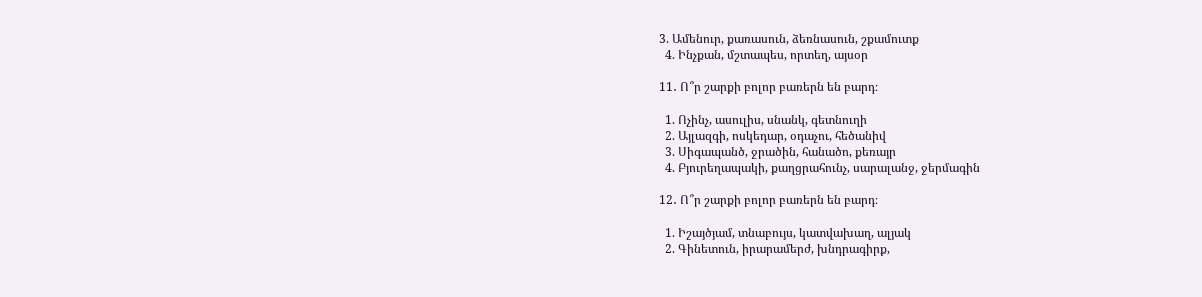3. Ամենուր, քառասուն, ձեռնասուն, շքամուտք
  4. Ինչքան, մշտապես, որտեղ, այսօր

11․ Ո՞ր շարքի բոլոր բառերն են բարդ։

  1. Ոչինչ, ասուլիս, սնանկ, գետնուղի
  2. Այլազգի, ոսկեդար, օդաչու, հեծանիվ
  3. Սիգապանծ, ջրածին, հանածո, քեռայր
  4. Բյուրեղապակի, քաղցրահունչ, սարալանջ, ջերմագին

12․ Ո՞ր շարքի բոլոր բառերն են բարդ։

  1. Իշայծյամ, տնաբույս, կատվախաղ, ալյակ
  2. Գինետուն, իրարամերժ, խնդրագիրք,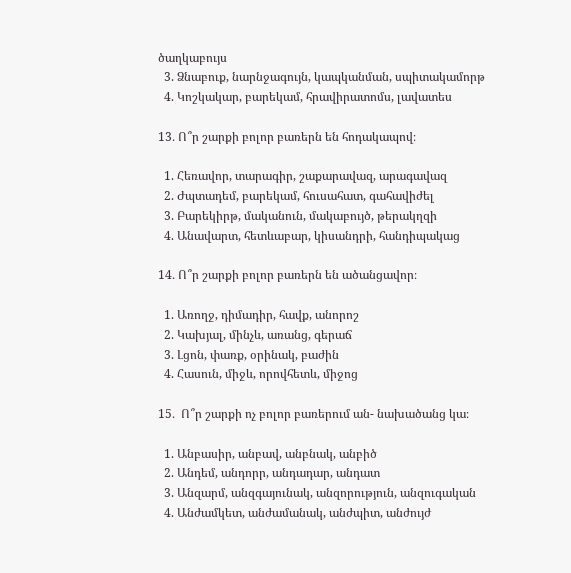ծաղկաբույս
  3. Ձնաբուք, նարնջագույն, կապկանման, սպիտակամորթ
  4. Կոշկակար, բարեկամ, հրավիրատոմս, լավատես

13․ Ո՞ր շարքի բոլոր բառերն են հոդակապով։

  1. Հեռավոր, տարագիր, շաքարավազ, արագավազ
  2. Ժպտադեմ, բարեկամ, հուսահատ, գահավիժել
  3. Բարեկիրթ, մականուն, մակաբույծ, թերակղզի
  4. Անավարտ, հետևաբար, կիսանդրի, հանդիպակաց

14․ Ո՞ր շարքի բոլոր բառերն են ածանցավոր։

  1. Առողջ, դիմադիր, հավք, անորոշ
  2. Կախյալ, մինչև, առանց, գերաճ
  3. Լցոն, փառք, օրինակ, բաժին
  4. Հասուն, միջև, որովհետև, միջոց

15․  Ո՞ր շարքի ոչ բոլոր բառերում ան- նախածանց կա։

  1. Անբասիր, անբավ, անբնակ, անբիծ
  2. Անդեմ, անդորր, անդադար, անդատ
  3. Անզարմ, անզգայունակ, անզորություն, անզուգական
  4. Անժամկետ, անժամանակ, անժպիտ, անժույժ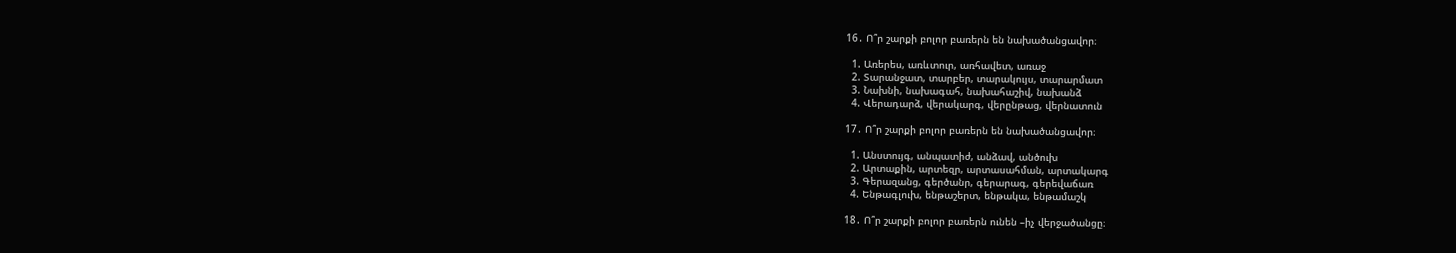16․ Ո՞ր շարքի բոլոր բառերն են նախածանցավոր։

  1. Առերես, առևտուր, առհավետ, առաջ
  2. Տարանջատ, տարբեր, տարակույս, տարարմատ
  3. Նախնի, նախագահ, նախահաշիվ, նախանձ
  4. Վերադարձ, վերակարգ, վերընթաց, վերնատուն

17․ Ո՞ր շարքի բոլոր բառերն են նախածանցավոր։

  1. Անստույգ, անպատիժ, անձավ, անծուխ
  2. Արտաքին, արտեզր, արտասահման, արտակարգ
  3. Գերազանց, գերծանր, գերարագ, գերեվաճառ
  4. Ենթագլուխ, ենթաշերտ, ենթակա, ենթամաշկ

18․ Ո՞ր շարքի բոլոր բառերն ունեն –իչ վերջածանցը։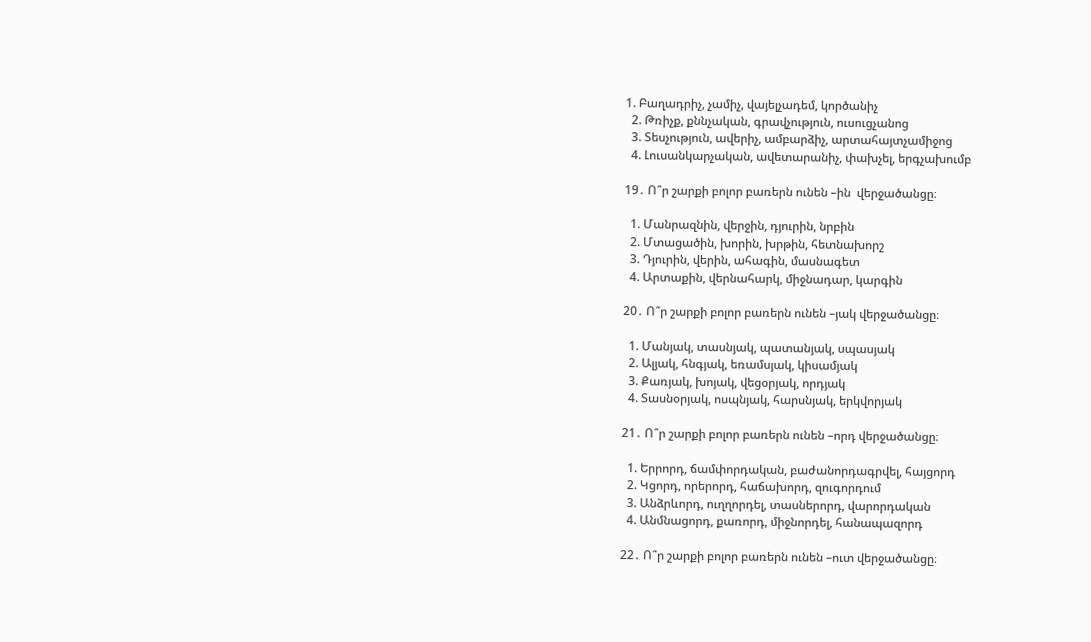1. Բաղադրիչ, չամիչ, վայելչադեմ, կործանիչ
  2. Թռիչք, քննչական, գրավչություն, ուսուցչանոց
  3. Տեսչություն, ավերիչ, ամբարձիչ, արտահայտչամիջոց
  4. Լուսանկարչական, ավետարանիչ, փախչել, երգչախումբ

19․ Ո՞ր շարքի բոլոր բառերն ունեն –ին  վերջածանցը։

  1. Մանրազնին, վերջին, դյուրին, նրբին
  2. Մտացածին, խորին, խրթին, հետնախորշ
  3. Դյուրին, վերին, ահագին, մասնագետ
  4. Արտաքին, վերնահարկ, միջնադար, կարգին

20․ Ո՞ր շարքի բոլոր բառերն ունեն –յակ վերջածանցը։

  1. Մանյակ, տասնյակ, պատանյակ, սպասյակ
  2. Ալյակ, հնգյակ, եռամսյակ, կիսամյակ
  3. Քառյակ, խոյակ, վեցօրյակ, որդյակ
  4. Տասնօրյակ, ոսպնյակ, հարսնյակ, երկվորյակ

21․ Ո՞ր շարքի բոլոր բառերն ունեն –որդ վերջածանցը։

  1. Երրորդ, ճամփորդական, բաժանորդագրվել, հայցորդ
  2. Կցորդ, որերորդ, հաճախորդ, զուգորդում
  3. Անձրևորդ, ուղղորդել, տասներորդ, վարորդական
  4. Անմնացորդ, քառորդ, միջնորդել, հանապազորդ

22․ Ո՞ր շարքի բոլոր բառերն ունեն –ուտ վերջածանցը։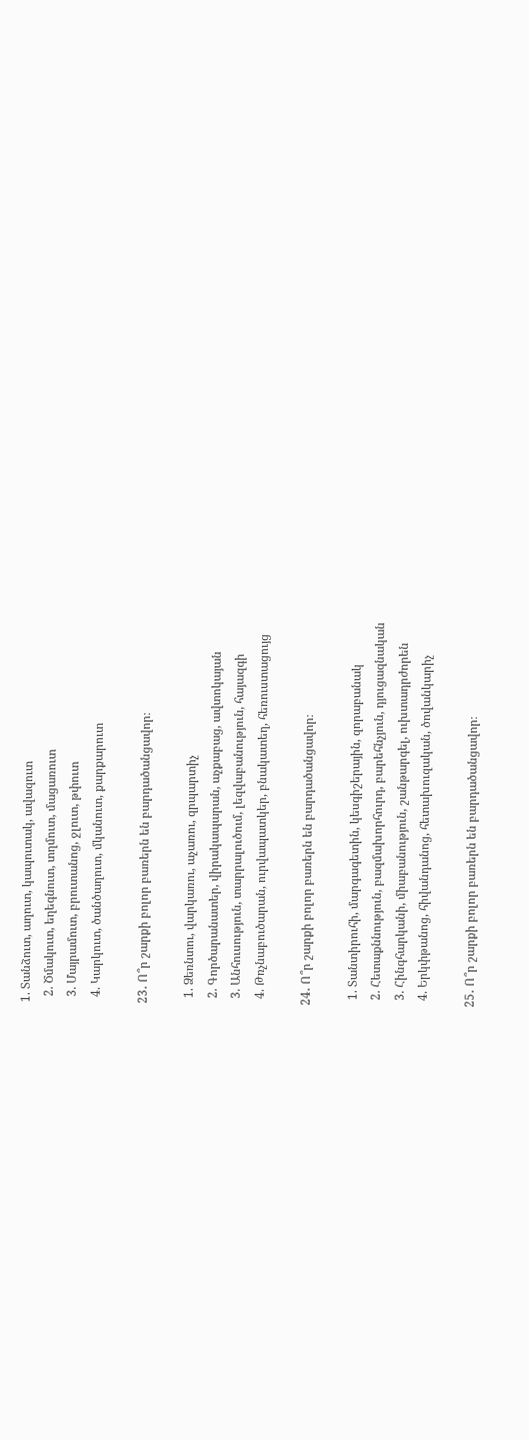1. Տանձուտ, աղուտ, կապուտակ, ավազուտ
  2. Ծմակուտ, եղեգնուտ, տղմուտ, մացառուտ
  3. Մայրամուտ, բրուտանոց, ջլուտ, թփուտ
  4. Կարկուտ, ծանծաղուտ, մկանուտ, քարքարուտ

23․ Ո՞ր շարքի բոլոր բառերն են բարդածանցավոր։

  1. Ձեռնտու, վարկառու, աչառու, զրպարտիչ
  2. Գործարանատեր, վիրակապարան, աչքաբաց, ավտոկայան
  3. Անհուսություն, տարրալուծում, լեզվաբանություն, հայազգի
  4. Թռչնաբուծարան, ուրվապատկեր, բնակատեղ, հեռուստացույց

24․ Ո՞ր շարքի բոլոր բառերն են բարդածանցավոր։

  1. Տանտիրուհի, մարգագետին, կեսգիշերային, զորաբանակ
  2. Հետաքննություն, բազմախորհուրդ, բարեհնչյուն, դյուցազնական
  3. Հինգհարկանի, միաբանություն, շանթարգել, ուխտադրժորեն
  4. Երկփթանոց, հիվանդանոց, հետախուզական, ծովանկարիչ

25․ Ո՞ր շարքի բոլոր բառերն են բարդածանցավոր։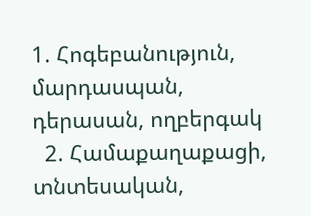1. Հոգեբանություն, մարդասպան, դերասան, ողբերգակ
  2. Համաքաղաքացի, տնտեսական,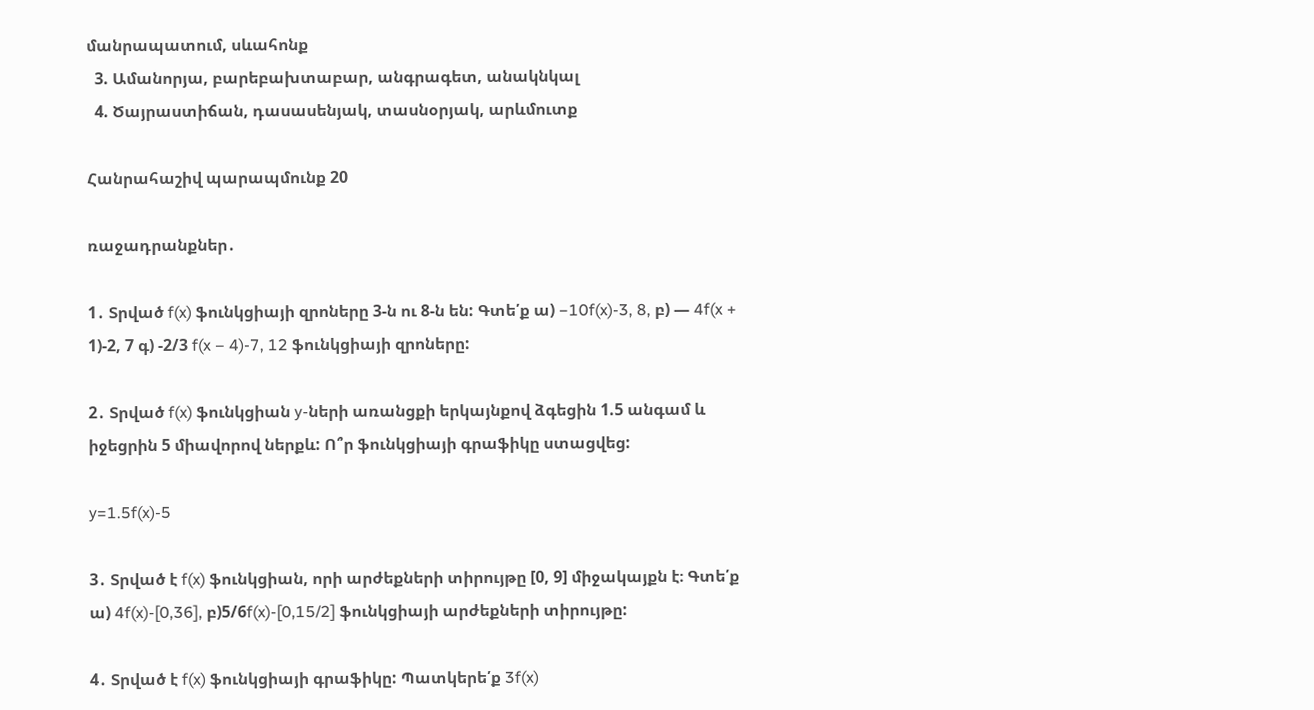մանրապատում, սևահոնք
  3. Ամանորյա, բարեբախտաբար, անգրագետ, անակնկալ
  4. Ծայրաստիճան, դասասենյակ, տասնօրյակ, արևմուտք

Հանրահաշիվ պարապմունք 20

ռաջադրանքներ․

1․ Տրված f(x) ֆունկցիայի զրոները 3-ն ու 8-ն են: Գտե՛ք ա) −10f(x)-3, 8, բ) — 4f(x + 1)-2, 7 գ) -2/3 f(x – 4)-7, 12 ֆունկցիայի զրոները:

2․ Տրված f(x) ֆունկցիան y-ների առանցքի երկայնքով ձգեցին 1.5 անգամ և իջեցրին 5 միավորով ներքև: Ո՞ր ֆունկցիայի գրաֆիկը ստացվեց:

y=1.5f(x)-5

3․ Տրված է f(x) ֆունկցիան, որի արժեքների տիրույթը [0, 9] միջակայքն է։ Գտե՛ք ա) 4f(x)-[0,36], բ)5/6f(x)-[0,15/2] ֆունկցիայի արժեքների տիրույթը:

4․ Տրված է f(x) ֆունկցիայի գրաֆիկը: Պատկերե՛ք 3f(x)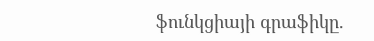ֆունկցիայի գրաֆիկը.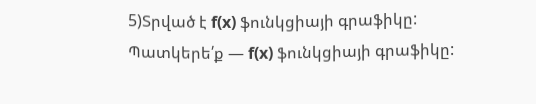5)Տրված է f(x) ֆունկցիայի գրաֆիկը: Պատկերե՛ք — f(x) ֆունկցիայի գրաֆիկը: